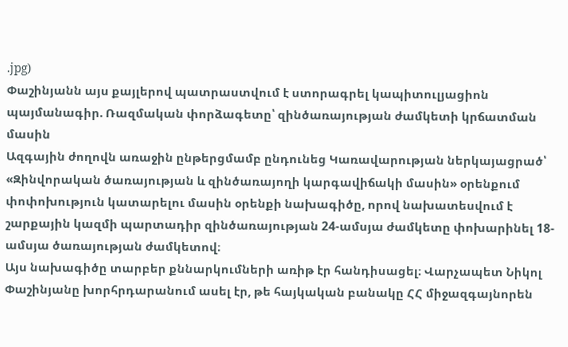.jpg)
Փաշինյանն այս քայլերով պատրաստվում է ստորագրել կապիտուլյացիոն պայմանագիր. Ռազմական փորձագետը՝ զինծառայության ժամկետի կրճատման մասին
Ազգային ժողովն առաջին ընթերցմամբ ընդունեց Կառավարության ներկայացրած՝ «Զինվորական ծառայության և զինծառայողի կարգավիճակի մասին» օրենքում փոփոխություն կատարելու մասին օրենքի նախագիծը, որով նախատեսվում է շարքային կազմի պարտադիր զինծառայության 24-ամսյա ժամկետը փոխարինել 18-ամսյա ծառայության ժամկետով։
Այս նախագիծը տարբեր քննարկումների առիթ էր հանդիսացել։ Վարչապետ Նիկոլ Փաշինյանը խորհրդարանում ասել էր, թե հայկական բանակը ՀՀ միջազգայնորեն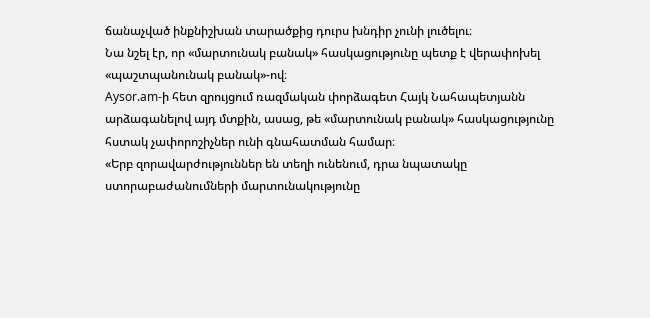ճանաչված ինքնիշխան տարածքից դուրս խնդիր չունի լուծելու։
Նա նշել էր, որ «մարտունակ բանակ» հասկացությունը պետք է վերափոխել «պաշտպանունակ բանակ»-ով։
Aysor.am-ի հետ զրույցում ռազմական փորձագետ Հայկ Նահապետյանն արձագանելով այդ մտքին, ասաց, թե «մարտունակ բանակ» հասկացությունը հստակ չափորոշիչներ ունի գնահատման համար։
«Երբ զորավարժություններ են տեղի ունենում, դրա նպատակը ստորաբաժանումների մարտունակությունը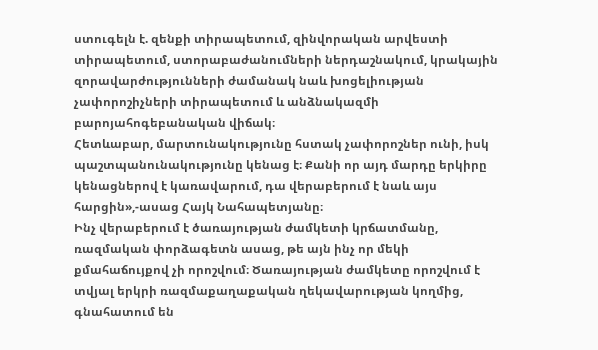ստուգելն է. զենքի տիրապետում, զինվորական արվեստի տիրապետում, ստորաբաժանումների ներդաշնակում, կրակային զորավարժությունների ժամանակ նաև խոցելիության չափորոշիչների տիրապետում և անձնակազմի բարոյահոգեբանական վիճակ։
Հետևաբար, մարտունակությունը հստակ չափորոշներ ունի, իսկ պաշտպանունակությունը կենաց է։ Քանի որ այդ մարդը երկիրը կենացներով է կառավարում, դա վերաբերում է նաև այս հարցին»,-ասաց Հայկ Նահապետյանը։
Ինչ վերաբերում է ծառայության ժամկետի կրճատմանը, ռազմական փորձագետն ասաց, թե այն ինչ որ մեկի քմահաճույքով չի որոշվում։ Ծառայության ժամկետը որոշվում է տվյալ երկրի ռազմաքաղաքական ղեկավարության կողմից, գնահատում են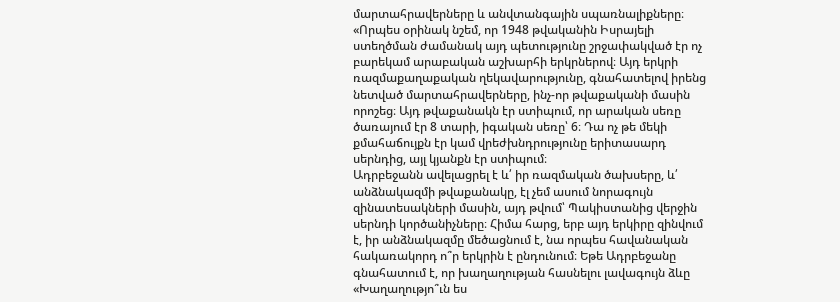մարտահրավերները և անվտանգային սպառնալիքները։
«Որպես օրինակ նշեմ, որ 1948 թվականին Իսրայելի ստեղծման ժամանակ այդ պետությունը շրջափակված էր ոչ բարեկամ արաբական աշխարհի երկրներով։ Այդ երկրի ռազմաքաղաքական ղեկավարությունը, գնահատելով իրենց նետված մարտահրավերները, ինչ-որ թվաքականի մասին որոշեց։ Այդ թվաքանակն էր ստիպում, որ արական սեռը ծառայում էր 8 տարի, իգական սեռը՝ 6։ Դա ոչ թե մեկի քմահաճույքն էր կամ վրեժխնդրությունը երիտասարդ սերնդից, այլ կյանքն էր ստիպում։
Ադրբեջանն ավելացրել է և՛ իր ռազմական ծախսերը, և՛ անձնակազմի թվաքանակը, էլ չեմ ասում նորագույն զինատեսակների մասին, այդ թվում՝ Պակիստանից վերջին սերնդի կործանիչները։ Հիմա հարց, երբ այդ երկիրը զինվում է, իր անձնակազմը մեծացնում է, նա որպես հավանական հակառակորդ ո՞ր երկրին է ընդունում։ Եթե Ադրբեջանը գնահատում է, որ խաղաղության հասնելու լավագույն ձևը «Խաղաղությո՞ւն ես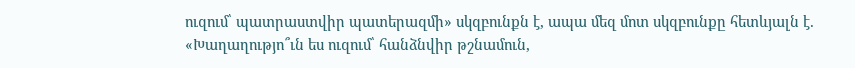ուզում՝ պատրաստվիր պատերազմի» սկզբունքն է, ապա մեզ մոտ սկզբունքը հետևյալն է. «Խաղաղությո՞ւն ես ուզում՝ հանձնվիր թշնամուն,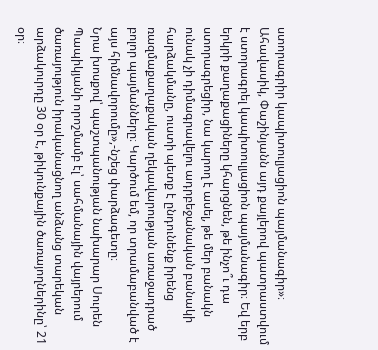ստորագրիր կապիտուլյացիոն պայմանագիր»։
Ահավասիկ, Փաշինյանն այդ քայլերով պատրաստվում է ստորագրել կապիտուլյացիոն պայմանագիր։ Եվ երբ երկրի քաղաքացիները կհարցնեն, թե ինչո՞ւ դա ստորագրեցիր, նա կարող է ասել, թե մեր բանակն ունակ չի դիմագրավելու ադրբեջանական բանակի հարձակմանը, ուստի պետք է ընդունենք իրենց ռազմաքաղաքական ղեկավարության առաջադրած բոլոր պայմանները։ Կարծում եմ, որ տրամաբանված է այս հիմնավորումը»,-նշեց փարձագետը։
Նրա խոսքով՝ պաշտպանության նախարար Սուրեն Պապիկյանի որոշմամբ էլ՝ սահմանային վայրերում ծառայություն իրականացնող անձանց տարեկան արձակուրդը 30 օր է, թիկունքային ծառայողներինը՝ 21 օր։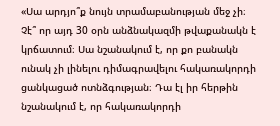«Սա արդյո՞ք նույն տրամաբանության մեջ չի։ Չէ՞ որ այդ 30 օրն անձնակազմի թվաքանակն է կրճատում։ Սա նշանակում է, որ քո բանակն ունակ չի լինելու դիմագրավելու հակառակորդի ցանկացած ոտնձգության։ Դա էլ իր հերթին նշանակում է, որ հակառակորդի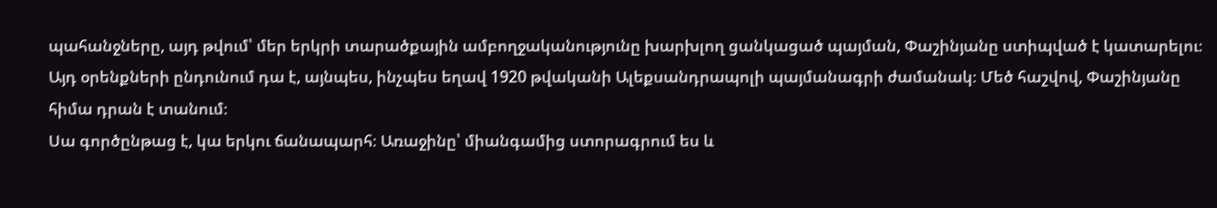պահանջները, այդ թվում՝ մեր երկրի տարածքային ամբողջականությունը խարխլող ցանկացած պայման, Փաշինյանը ստիպված է կատարելու։ Այդ օրենքների ընդունում դա է, այնպես, ինչպես եղավ 1920 թվականի Ալեքսանդրապոլի պայմանագրի ժամանակ։ Մեծ հաշվով, Փաշինյանը հիմա դրան է տանում։
Սա գործընթաց է, կա երկու ճանապարհ։ Առաջինը՝ միանգամից ստորագրում ես և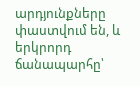արդյունքները փաստվում են, և երկրորդ ճանապարհը՝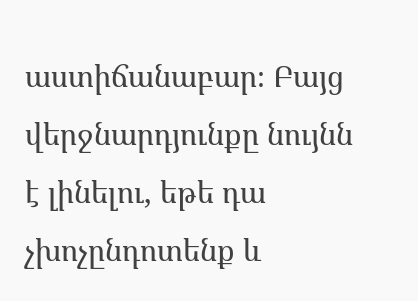աստիճանաբար։ Բայց վերջնարդյունքը նույնն է լինելու, եթե դա չխոչընդոտենք և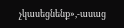չկասեցնենք»,-ասաց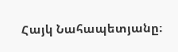Հայկ Նահապետյանը։